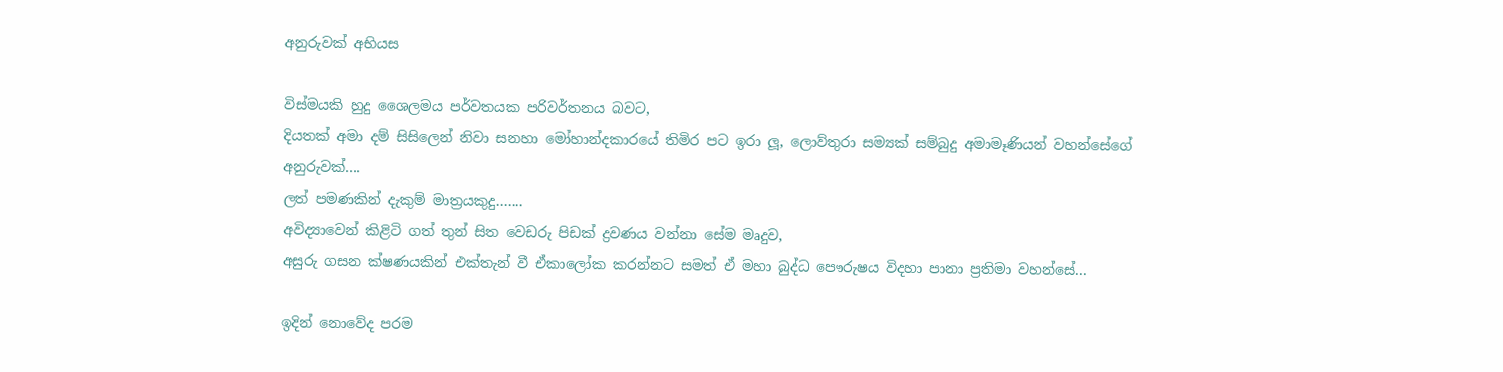අනුරුවක් අභියස

විස්මයකි හුදු ශෛලමය පර්වතයක පරිවර්තනය බවට,
දියතක් අමා දම් සිසිලෙන් නිවා සනහා මෝහාන්දකාරයේ තිමිර පට ඉරා ලූ, ලොව්තුරා සම්‍යක් සම්බුදු අමාමෑණියන් වහන්සේගේ අනුරුවක්....
ලත් පමණකින් දැකුම් මාත්‍රයකුදු.......
අවිද්‍යාවෙන් කිළිටි ගත් තුන් සිත වෙඩරු පිඩක් ද්‍රවණය වන්නා සේම මෘදුව,
අසුරු ගසන ක්ෂණයකින් එක්තැන් වී ඒකාලෝක කරන්නට සමත් ඒ මහා බුද්ධ පෞරුෂය විදහා පානා ප්‍රතිමා වහන්සේ...

ඉදින් නොවේද පරම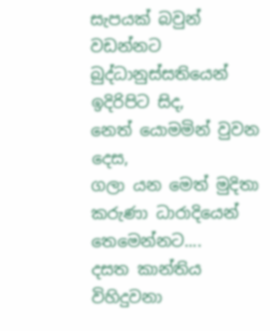සැපයක් බවුන් වඩන්නට බුද්ධානුස්සතියෙන් ඉදිරිපිට සිද,
නෙත් යොමමින් වුවන දෙස,
ගලා යන මෙත් මුදිතා කරුණා ධාරාදියෙන් තෙමෙන්නට....
දසත කාන්තිය විහිදුවනා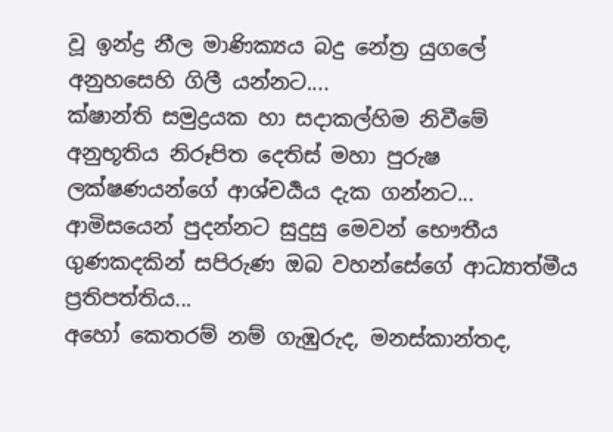වූ ඉන්ද්‍ර නීල මාණික්‍යය බදු නේත්‍ර යුගලේ අනුහසෙහි ගිලී යන්නට....
ක්ෂාන්ති සමුද්‍රයක හා සදාකල්හිම නිවීමේ අනුභූතිය නිරූපිත දෙතිස් මහා පුරුෂ ලක්ෂණයන්ගේ ආශ්චර්‍යය දැක ගන්නට...
ආමිසයෙන් පුදන්නට සුදුසු මෙවන් භෞතීය ගුණකදකින් සපිරුණ ඔබ වහන්සේගේ ආධ්‍යාත්මීය ප්‍රතිපත්තිය...
අහෝ කෙතරම් නම් ගැඹුරුද, මනස්කාන්තද,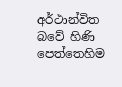අර්ථාන්විත බවේ හිණි පෙත්තෙහිම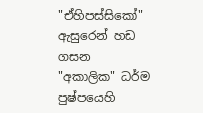"ඒහිපස්සිකෝ" ඇසුරෙන් හඩ ගසන "අකාලික" ධර්ම පුෂ්පයෙහි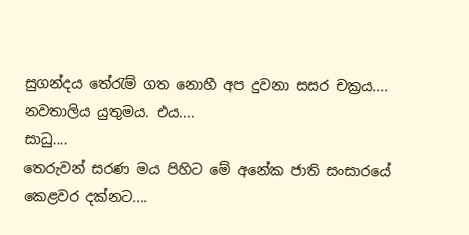සුගන්දය තේරැම් ගත නොහී අප දුවනා සසර චක්‍රය....
නවතාලිය යුතුමය. එය....
සාධු....
තෙරුවන් සරණ මය පිහිට මේ අනේක ජාති සංසාරයේ කෙළවර දක්නට....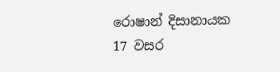රොෂාන් දිසානායක
17 වසර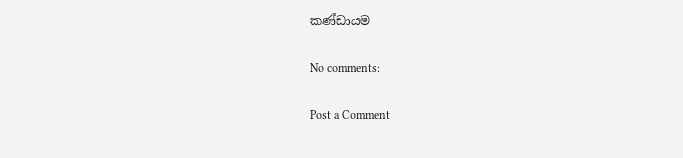කණ්ඩායම

No comments:

Post a Comment